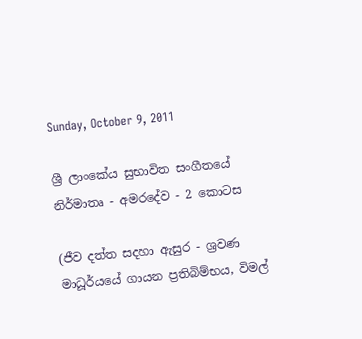Sunday, October 9, 2011

ශ්‍රී ලාංකේය සුභාවිත සංගීතයේ නිර්මාතෘ - අමරදේව - 2 කොටස

(ජීව දත්ත සදහා ඇසුර - ශ්‍රවණ මාධූර්යයේ ගායන ප්‍රතිබිම්භය, විමල්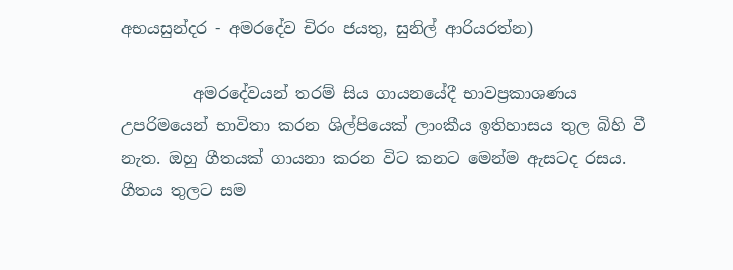අභයසුන්දර - අමරදේව චිරං ජයතු, සුනිල් ආරියරත්න)

         අමරදේවයන් තරම් සිය ගායනයේදී භාවප්‍රකාශණය උපරිමයෙන් භාවිතා කරන ශිල්පියෙක් ලාංකීය ඉතිහාසය තුල බිහි වී නැත. ඔහු ගීතයක් ගායනා කරන විට කනට මෙන්ම ඇසටද රසය. ගීතය තුලට සම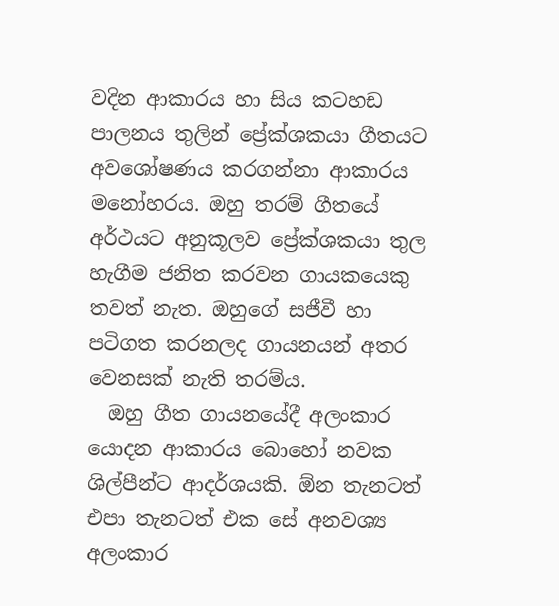වදින ආකාරය හා සිය කටහඩ පාලනය තුලින් ප්‍රේක්ශකයා ගීතයට අවශෝෂණය කරගන්නා ආකාරය මනෝහරය. ඔහු තරම් ගීතයේ අර්ථයට අනුකූලව ප්‍රේක්ශකයා තුල හැගීම ජනිත කරවන ගායකයෙකු තවත් නැත. ඔහුගේ සජීවී හා පටිගත කරනලද ගායනයන් අතර වෙනසක් නැති තරම්ය.
  ඔහු ගීත ගායනයේදී අලංකාර යොදන ආකාරය බොහෝ නවක ශිල්පීන්ට ආදර්ශයකි. ඕන තැනටත් එපා තැනටත් එක සේ අනවශ්‍ය අලංකාර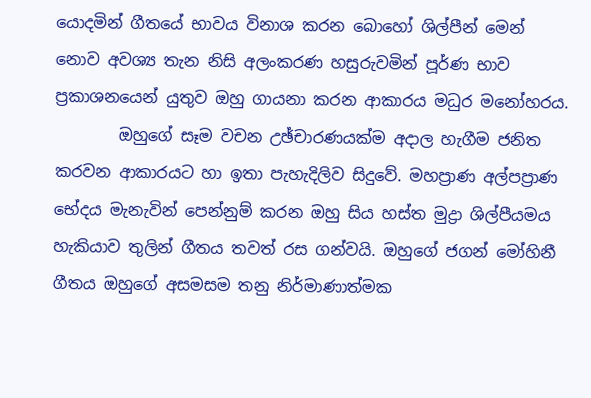යොදමින් ගීතයේ භාවය විනාශ කරන බොහෝ ශිල්පීන් මෙන් නොව අවශ්‍ය තැන නිසි අලංකරණ හසුරුවමින් පූර්ණ භාව ප්‍රකාශනයෙන් යුතුව ඔහු ගායනා කරන ආකාරය මධුර මනෝහරය.
        ඔහුගේ සෑම වචන උඡ්චාරණයක්ම අදාල හැගීම ජනිත කරවන ආකාරයට හා ඉතා පැහැදිලිව සිදුවේ. මහප්‍රාණ අල්පප්‍රාණ භේදය මැනැවින් පෙන්නුම් කරන ඔහු සිය හස්ත මුද්‍රා ශිල්පීයමය හැකියාව තුලින් ගීතය තවත් රස ගන්වයි. ඔහුගේ ජගන් මෝහිනී ගීතය ඔහුගේ අසමසම තනු නිර්මාණාත්මක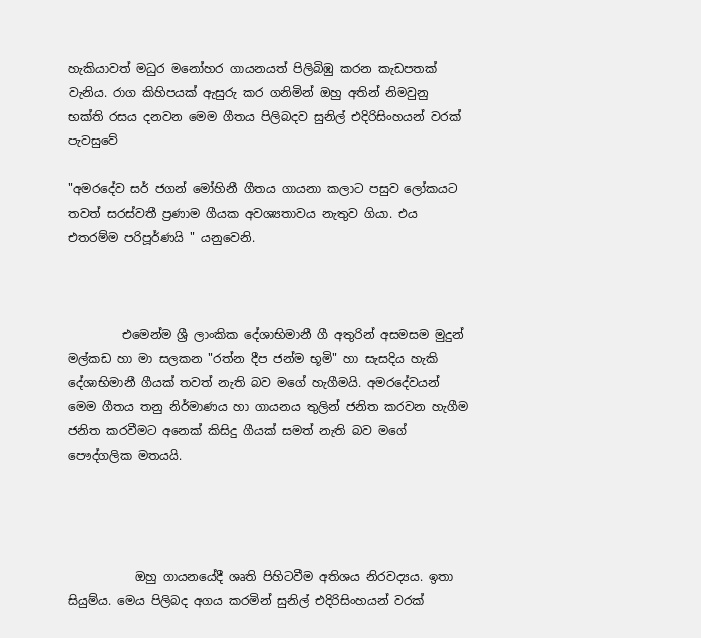හැකියාවත් මධුර මනෝහර ගායනයත් පිලිබිඹු කරන කැඩපතක් වැනිය. රාග කිහිපයක් ඇසුරු කර ගනිමින් ඔහු අතින් නිමවුනු භක්ති රසය දනවන මෙම ගීතය පිලිබදව සුනිල් එදිරිසිංහයන් වරක් පැවසුවේ

"අමරදේව සර් ජගන් මෝහිනී ගීතය ගායනා කලාට පසුව ලෝකයට තවත් සරස්වතී ප්‍රණාම ගීයක අවශ්‍යතාවය නැතුව ගියා. එය එතරම්ම පරිපූර්ණයි " යනුවෙනි.



         එමෙන්ම ශ්‍රී ලාංකික දේශාභිමානී ගී අතුරින් අසමසම මුදුන් මල්කඩ හා මා සලකන "රත්න දීප ජන්ම භූමි" හා සැසදිය හැකි දේශාභිමානී ගීයක් තවත් නැති බව මගේ හැගීමයි. අමරදේවයන් මෙම ගීතය තනු නිර්මාණය හා ගායනය තුලින් ජනිත කරවන හැගීම ජනිත කරවීමට අනෙක් කිසිදු ගීයක් සමත් නැති බව මගේ පෞද්ගලික මතයයි.




           ඔහු ගායනයේදී ශෘති පිහිටවීම අතිශය නිරවද්‍යය. ඉතා සියුම්ය. මෙය පිලිබද අගය කරමින් සුනිල් එදිරිසිංහයන් වරක්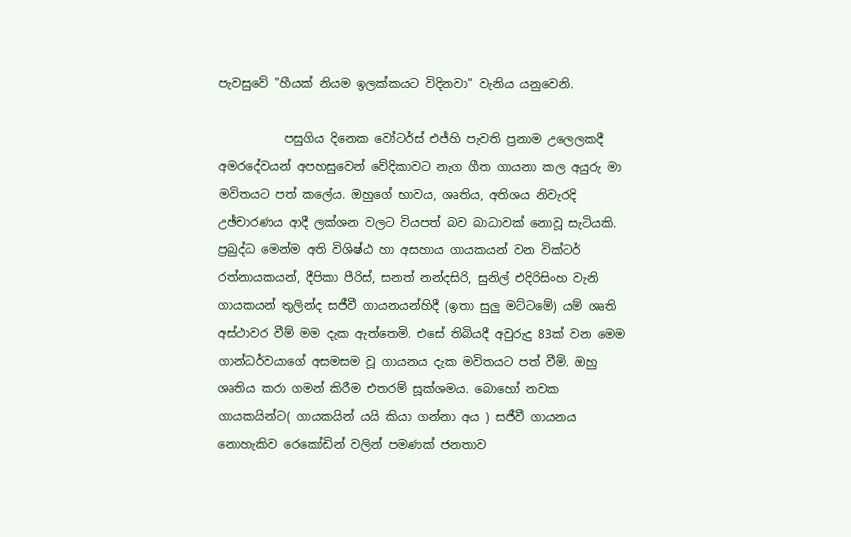පැවසුවේ "හීයක් නියම ඉලක්කයට විදිනවා" වැනිය යනුවෙනි.

           පසුගිය දිනෙක වෝටර්ස් එජ්හි පැවති ප්‍රනාම උලෙලකදී අමරදේවයන් අපහසුවෙන් වේදිකාවට නැග ගීත ගායනා කල අයුරු මා මවිතයට පත් කලේය. ඔහුගේ භාවය, ශෘතිය, අතිශය නිවැරදි උඡ්චාරණය ආදී ලක්ශන වලට වියපත් බව බාධාවක් නොවූ සැටියකි. ප්‍රබුද්ධ මෙන්ම අති විශිෂ්ඨ හා අසහාය ගායකයන් වන වික්ටර් රත්නායකයන්, දීපිකා පීරිස්, සනත් නන්දසිරි, සුනිල් එදිරිසිංහ වැනි ගායකයන් තුලින්ද සජීවී ගායනයන්හිදී (ඉතා සුලු මට්ටමේ) යම් ශෘති අස්ථාවර වීම් මම දැක ඇත්තෙමි. එසේ තිබියදී අවුරුදු 83ක් වන මෙම ගාන්ධර්වයාගේ අසමසම වූ ගායනය දැක මවිතයට පත් වීමි. ඔහු ශෘතිය කරා ගමන් කිරීම එතරම් සූක්ශමය. බොහෝ නවක ගායකයින්ට( ගායකයින් යයි කියා ගන්නා අය ) සජීවී ගායනය නොහැකිව රෙකෝඩින් වලින් පමණක් ජනතාව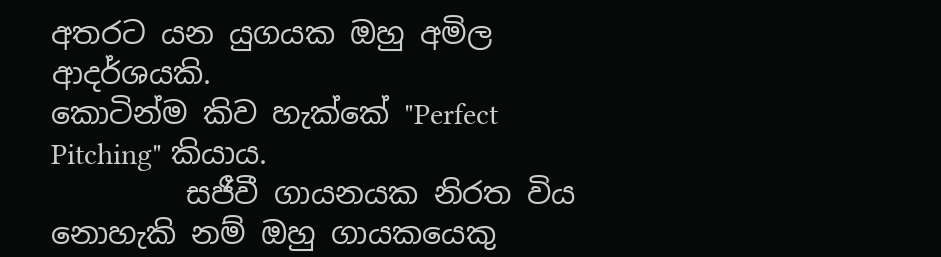අතරට යන යුගයක ඔහු අමිල ආදර්ශයකි.
කොටින්ම කිව හැක්කේ "Perfect Pitching" කියාය.
         සජීවී ගායනයක නිරත විය නොහැකි නම් ඔහු ගායකයෙකු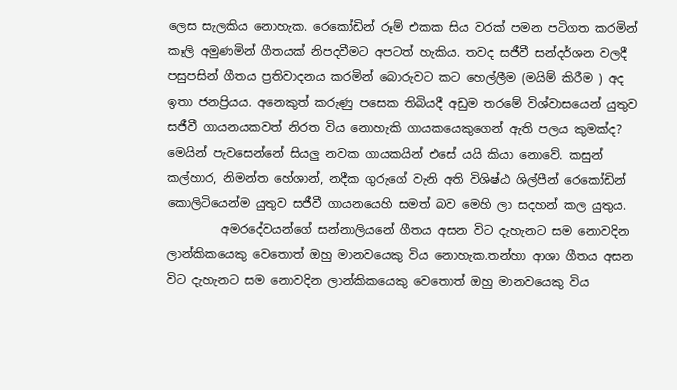ලෙස සැලකිය නොහැක. රෙකෝඩින් රූම් එකක සිය වරක් පමන පටිගත කරමින් කෑලි අමුණමින් ගීතයක් නිපදවීමට අපටත් හැකිය. තවද සජීවී සන්දර්ශන වලදී පසුපසින් ගීතය ප්‍රතිවාදනය කරමින් බොරුවට කට හෙල්ලීම (මයිම් කිරීම ) අද ඉතා ජනප්‍රියය. අනෙකුත් කරුණු පසෙක තිබියදී අඩුම තරමේ විශ්වාසයෙන් යුතුව සජීවී ගායනයකවත් නිරත විය නොහැකි ගායකයෙකුගෙන් ඇති පලය කුමක්ද? මෙයින් පැවසෙන්නේ සියලු නවක ගායකයින් එසේ යයි කියා නොවේ. කසුන් කල්හාර, නිමන්ත හේශාන්, නදීක ගුරුගේ වැනි අති විශිෂ්ඨ ශිල්පීන් රෙකෝඩින් කොලිටියෙන්ම යුතුව සජීවී ගායනයෙහි සමත් බව මෙහි ලා සදහන් කල යුතුය.
         අමරදේවයන්ගේ සන්නාලියනේ ගීතය අසන විට දැහැනට සම නොවදින ලාන්කිකයෙකු වෙතොත් ඔහු මානවයෙකු විය නොහැක.තන්හා ආශා ගීතය අසන විට දැහැනට සම නොවදින ලාන්කිකයෙකු වෙතොත් ඔහු මානවයෙකු විය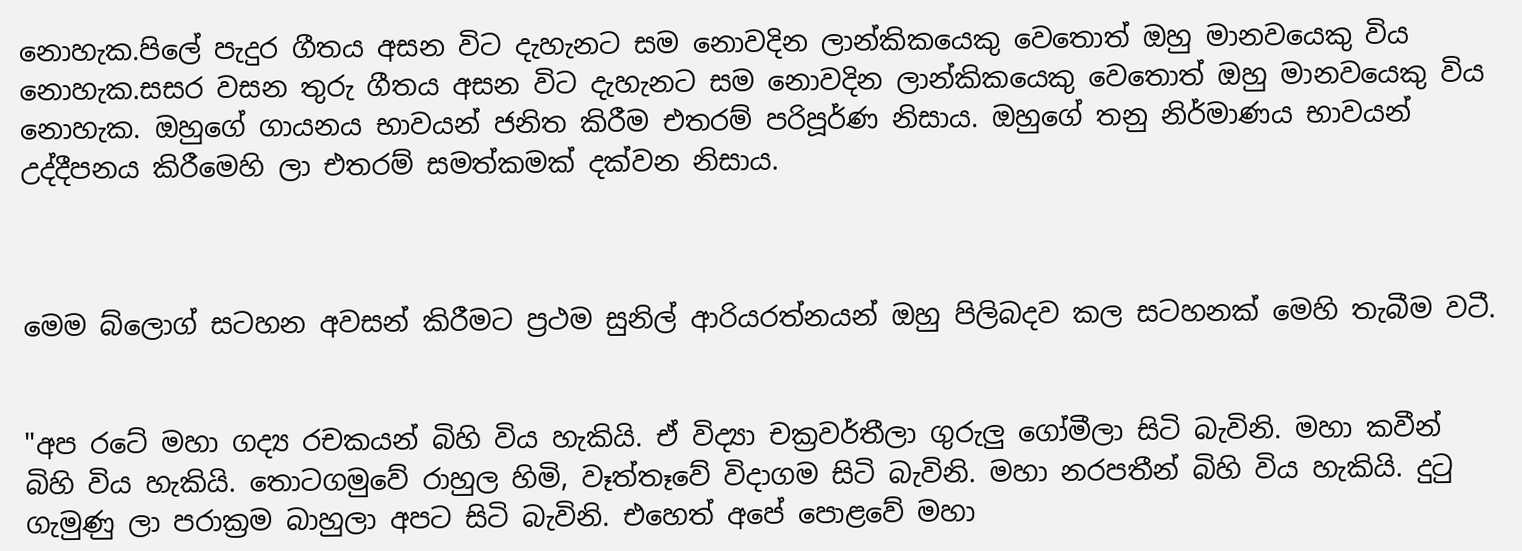නොහැක.පිලේ පැදුර ගීතය අසන විට දැහැනට සම නොවදින ලාන්කිකයෙකු වෙතොත් ඔහු මානවයෙකු විය නොහැක.සසර වසන තුරු ගීතය අසන විට දැහැනට සම නොවදින ලාන්කිකයෙකු වෙතොත් ඔහු මානවයෙකු විය නොහැක. ඔහුගේ ගායනය භාවයන් ජනිත කිරීම එතරම් පරිපූර්ණ නිසාය. ඔහුගේ තනු නිර්මාණය භාවයන් උද්දීපනය කිරීමෙහි ලා එතරම් සමත්කමක් දක්වන නිසාය.



මෙම බ්ලොග් සටහන අවසන් කිරීමට ප්‍රථම සුනිල් ආරියරත්නයන් ඔහු පිලිබදව කල සටහනක් මෙහි තැබීම වටී.


"අප රටේ මහා ගද්‍ය රචකයන් බිහි විය හැකියි. ඒ විද්‍යා චක්‍රවර්තීලා ගුරුලු ගෝමීලා සිටි බැවිනි. මහා කවීන් බිහි විය හැකියි. තොටගමුවේ රාහුල හිමි, වෑත්තෑවේ විදාගම සිටි බැවිනි. මහා නරපතීන් බිහි විය හැකියි. දුටු ගැමුණු ලා පරාක්‍රම බාහුලා අපට සිටි බැවිනි. එහෙත් අපේ පොළවේ මහා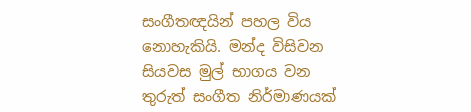සංගීතඥයින් පහල විය නොහැකියි. මන්ද විසිවන සියවස මුල් භාගය වන තුරුත් සංගීත නිර්මාණයක්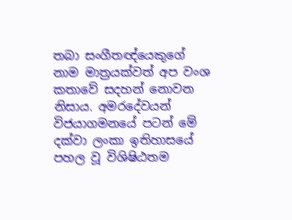තබා සංගීතඥ්යෙකුගේ නාම මාත්‍රයක්වත් අප වංශ කතාවේ සදහන් නොවන නිසාය. අමරදේවයන් විජයාගමනයේ පටන් මේ දක්වා ලංකා ඉතිහාසයේ පහල වූ විශිෂිඨතම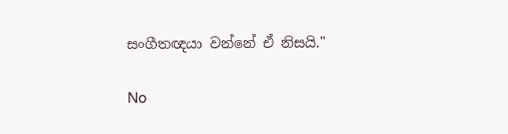සංගීතඥයා වන්නේ ඒ නිසයි."

No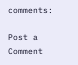comments:

Post a Comment